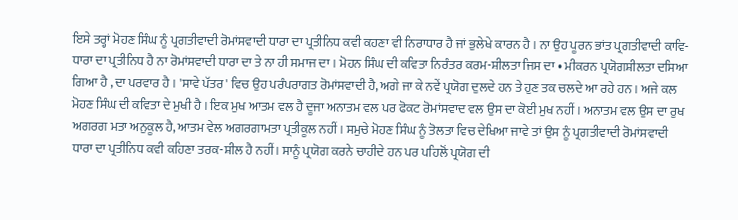ਇਸੇ ਤਰ੍ਹਾਂ ਮੋਹਣ ਸਿੰਘ ਨੂੰ ਪ੍ਰਗਤੀਵਾਦੀ ਰੋਮਾਂਸਵਾਦੀ ਧਾਰਾ ਦਾ ਪ੍ਰਤੀਨਿਧ ਕਵੀ ਕਹਣਾ ਵੀ ਨਿਰਾਧਾਰ ਹੈ ਜਾਂ ਭੁਲੇਖੇ ਕਾਰਨ ਹੈ । ਨਾ ਉਹ ਪੂਰਨ ਭਾਂਤ ਪ੍ਰਗਤੀਵਾਦੀ ਕਾਵਿ-ਧਾਰਾ ਦਾ ਪ੍ਰਤੀਨਿਧ ਹੈ ਨਾ ਰੋਮਾਂਸਵਾਦੀ ਧਾਰਾ ਦਾ ਤੇ ਨਾ ਹੀ ਸਮਾਜ ਦਾ । ਮੋਹਨ ਸਿੰਘ ਦੀ ਕਵਿਤਾ ਨਿਰੰਤਰ ਕਰਮ-ਸ਼ੀਲਤਾ ਜਿਸ ਦਾ • ਮੀਕਰਨ ਪ੍ਰਯੋਗਸ਼ੀਲਤਾ ਦਸਿਆ ਗਿਆ ਹੈ , ਦਾ ਪਰਵਾਰ ਹੈ । 'ਸਾਵੇ ਪੱਤਰ' ਵਿਚ ਉਹ ਪਰੰਪਰਾਗਤ ਰੋਮਾਂਸਵਾਦੀ ਹੈ, ਅਗੇ ਜਾ ਕੇ ਨਵੇਂ ਪ੍ਰਯੋਗ ਦੁਲਦੇ ਹਨ ਤੇ ਹੁਣ ਤਕ ਚਲਦੇ ਆ ਰਹੇ ਹਨ । ਅਜੇ ਕਲ ਮੋਹਣ ਸਿੰਘ ਦੀ ਕਵਿਤਾ ਦੇ ਮੁਖੀ ਹੈ । ਇਕ ਮੁਖ ਆਤਮ ਵਲ ਹੈ ਦੂਜਾ ਅਨਾਤਮ ਵਲ ਪਰ ਫੋਕਟ ਰੋਮਾਂਸਵਾਦ ਵਲ ਉਸ ਦਾ ਕੋਈ ਮੁਖ ਨਹੀਂ । ਅਨਾਤਮ ਵਲ ਉਸ ਦਾ ਰੁਖ ਅਗਰਗ ਮਤਾ ਅਨੁਕੂਲ ਹੈ, ਆਤਮ ਵੇਲ ਅਗਰਗਾਮਤਾ ਪ੍ਰਤੀਕੂਲ ਨਹੀਂ । ਸਮੁਚੇ ਮੋਹਣ ਸਿੰਘ ਨੂੰ ਤੋਲਤਾ ਵਿਚ ਦੇਖਿਆ ਜਾਵੇ ਤਾਂ ਉਸ ਨੂੰ ਪ੍ਰਗਤੀਵਾਦੀ ਰੋਮਾਂਸਵਾਦੀ ਧਾਰਾ ਦਾ ਪ੍ਰਤੀਨਿਧ ਕਵੀ ਕਹਿਣਾ ਤਰਕ-ਸ਼ੀਲ ਹੈ ਨਹੀਂ। ਸਾਨੂੰ ਪ੍ਰਯੋਗ ਕਰਨੇ ਚਾਹੀਦੇ ਹਨ ਪਰ ਪਹਿਲੋਂ ਪ੍ਰਯੋਗ ਦੀ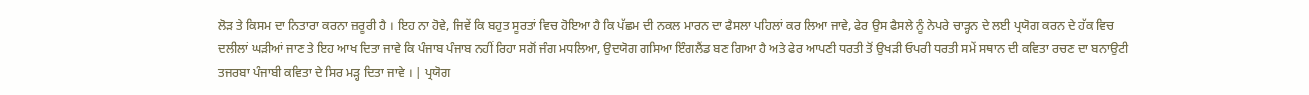ਲੋੜ ਤੇ ਕਿਸਮ ਦਾ ਨਿਤਾਰਾ ਕਰਨਾ ਜ਼ਰੂਰੀ ਹੈ । ਇਹ ਨਾ ਹੋਵੇ, ਜਿਵੇਂ ਕਿ ਬਹੁਤ ਸੂਰਤਾਂ ਵਿਚ ਹੋਇਆ ਹੈ ਕਿ ਪੱਛਮ ਦੀ ਨਕਲ ਮਾਰਨ ਦਾ ਫੈਸਲਾ ਪਹਿਲਾਂ ਕਰ ਲਿਆ ਜਾਵੇ, ਫੇਰ ਉਸ ਫੈਸਲੇ ਨੂੰ ਨੇਪਰੇ ਚਾੜ੍ਹਨ ਦੇ ਲਈ ਪ੍ਰਯੋਗ ਕਰਨ ਦੇ ਹੱਕ ਵਿਚ ਦਲੀਲਾਂ ਘੜੀਆਂ ਜਾਣ ਤੇ ਇਹ ਆਖ ਦਿਤਾ ਜਾਵੇ ਕਿ ਪੰਜਾਬ ਪੰਜਾਬ ਨਹੀਂ ਰਿਹਾ ਸਗੋਂ ਜੰਗ ਮਧਲਿਆ, ਉਦਯੋਗ ਗਸਿਆ ਇੰਗਲੈਂਡ ਬਣ ਗਿਆ ਹੈ ਅਤੇ ਫੇਰ ਆਪਣੀ ਧਰਤੀ ਤੋਂ ਉਖੜੀ ਓਪਰੀ ਧਰਤੀ ਸਮੇਂ ਸਥਾਨ ਦੀ ਕਵਿਤਾ ਰਚਣ ਦਾ ਬਨਾਉਟੀ ਤਜਰਬਾ ਪੰਜਾਬੀ ਕਵਿਤਾ ਦੇ ਸਿਰ ਮੜ੍ਹ ਦਿਤਾ ਜਾਵੇ । | ਪ੍ਰਯੋਗ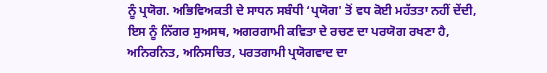ਨੂੰ ਪ੍ਰਯੋਗ. ਅਭਿਵਿਅਕਤੀ ਦੇ ਸਾਧਨ ਸਬੰਧੀ ‘ਪ੍ਰਯੋਗ' ਤੋਂ ਵਧ ਕੋਈ ਮਹੱਤਤਾ ਨਹੀਂ ਦੇਂਦੀ, ਇਸ ਨੂੰ ਨਿੱਗਰ ਸੁਅਸਥ, ਅਗਰਗਾਮੀ ਕਵਿਤਾ ਦੇ ਰਚਣ ਦਾ ਪਰਯੋਗ ਰਖਣਾ ਹੈ, ਅਨਿਰਨਿਤ, ਅਨਿਸਚਿਤ, ਪਰਤਗਾਮੀ ਪ੍ਰਯੋਗਵਾਦ ਦਾ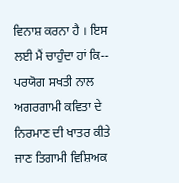ਵਿਨਾਸ਼ ਕਰਨਾ ਹੈ । ਇਸ ਲਈ ਮੈਂ ਚਾਹੁੰਦਾ ਹਾਂ ਕਿ-- ਪਰਯੋਗ ਸਖਤੀ ਨਾਲ ਅਗਰਗਾਮੀ ਕਵਿਤਾ ਦੇ ਨਿਰਮਾਣ ਦੀ ਖਾਤਰ ਕੀਤੇ ਜਾਣ ਤਿਗਾਮੀ ਵਿਸ਼ਿਅਕ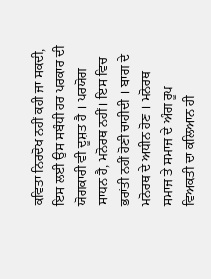ਕਵਿਤਾ ਨਿਰਦੋਖ ਨਹੀਂ ਕਹੀ ਜਾ ਸਕਦੀ, ਇਸ ਲਈ ਉਸ ਸਬੰਧੀ ਹਰ ਪਰਕਾਰ ਦੀ ਯੋਗਕਾਰੀ ਵੀ ਦੂਸ਼ਤ ਹੈ । ਪਰਯੋਗ ਸਾਧਨ ਹੈ, ਮਨੋਰਥ ਨਹੀਂ। ਇਸ ਵਿਚ ਭਰਾਂਤੀ ਨਹੀਂ ਹੋਣੀ ਚਾਹੀਦੀ । ਬਾਗ ਦੇ ਮਨੋਰਥ ਦੇ ਅਧੀਨ ਹੋਣ । ਮਨੋਰਥ ਸਮਾਜ ਤੇ ਸਮਾਜ ਦੇ ਅੰਗ ਰੂਪ ਵਿਅਕਤੀ ਦਾ ਕਲਿਆਨ ਹੀ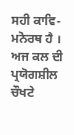ਸਹੀ ਕਾਵਿ-ਮਨੋਰਥ ਹੈ । ਅਜ ਕਲ ਦੀ ਪ੍ਰਯੋਗਸ਼ੀਲ ਚੌਖਟੇ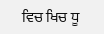ਵਿਚ ਖਿਚ ਧੂ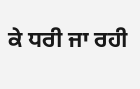ਕੇ ਧਰੀ ਜਾ ਰਹੀ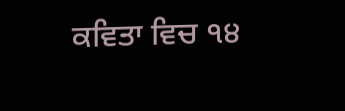ਕਵਿਤਾ ਵਿਚ ੧੪